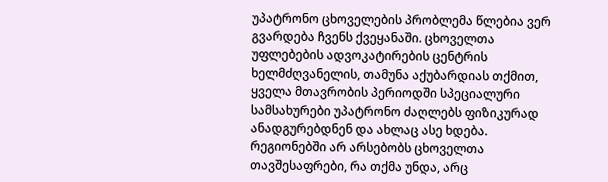უპატრონო ცხოველების პრობლემა წლებია ვერ გვარდება ჩვენს ქვეყანაში. ცხოველთა უფლებების ადვოკატირების ცენტრის ხელმძღვანელის, თამუნა აქუბარდიას თქმით, ყველა მთავრობის პერიოდში სპეციალური სამსახურები უპატრონო ძაღლებს ფიზიკურად ანადგურებდნენ და ახლაც ასე ხდება. რეგიონებში არ არსებობს ცხოველთა თავშესაფრები, რა თქმა უნდა, არც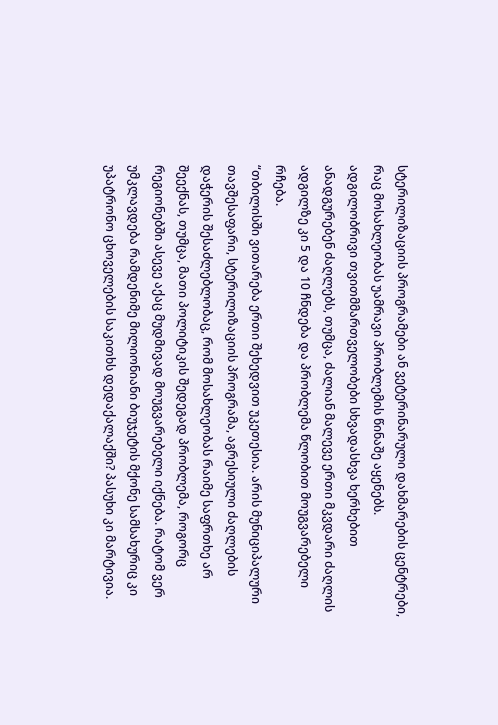სტერილიზაციის პროგრამები ან ვეტერინარული დახმარების ცენტრები, რაც მოსახლეობას უამრავი პრობლემის წინაშე აყენებს.
ადგილობრივი თვითმმართველობები სხვადასხვა ხერხებით ანადგურებენ ძაღლებს, თუმცა, ძალიან მალევე ერთი მკვდარი ძაღლის ადგილზე კი 5 და 10 ჩნდება და პრობლემა წლობით მოუგვარებელი რჩება.
“თბილისში ვითარება ერთი შეხედვით უკეთესია. არის მუნიციპალური თავშესაფარი, სტერილიზაციის პროგრამა, აგრესიული ძაღლების დაჭერის შესაძლებლობაც, რომ მოსახლეობას რაიმე საფრთხე არ შეექნას, თუმცა, მათი პოლიტიკის შედეგად პრობლემა, როგორც რეგიონებში ასევე აქაც მუდმივად მოუგვარებელი იქნება. რატომ ვერ უმკლავდება რამდენიმე მილიონიანი ბიუჯეტის მქონე სამსახურიც კი უპატრონო ცხოველების საკითხს დედაქალაქში? პასუხი კი მარტივია.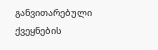განვითარებული ქვეყნების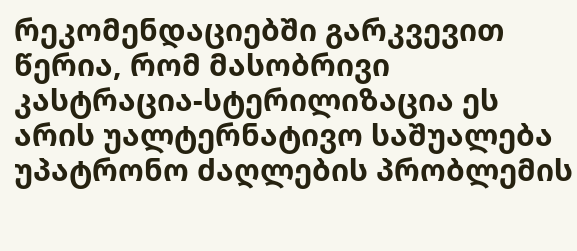რეკომენდაციებში გარკვევით წერია, რომ მასობრივი კასტრაცია-სტერილიზაცია ეს არის უალტერნატივო საშუალება უპატრონო ძაღლების პრობლემის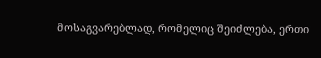მოსაგვარებლად, რომელიც შეიძლება, ერთი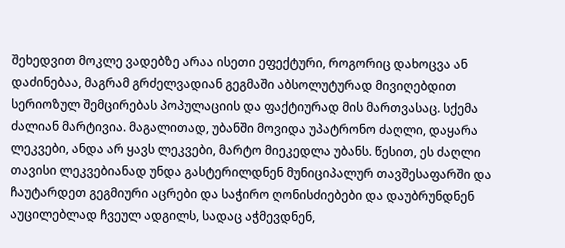შეხედვით მოკლე ვადებზე არაა ისეთი ეფექტური, როგორიც დახოცვა ან დაძინებაა, მაგრამ გრძელვადიან გეგმაში აბსოლუტურად მივიღებდით სერიოზულ შემცირებას პოპულაციის და ფაქტიურად მის მართვასაც. სქემა ძალიან მარტივია. მაგალითად, უბანში მოვიდა უპატრონო ძაღლი, დაყარა ლეკვები, ანდა არ ყავს ლეკვები, მარტო მიეკედლა უბანს. წესით, ეს ძაღლი თავისი ლეკვებიანად უნდა გასტერილდნენ მუნიციპალურ თავშესაფარში და ჩაუტარდეთ გეგმიური აცრები და საჭირო ღონისძიებები და დაუბრუნდნენ აუცილებლად ჩვეულ ადგილს, სადაც აჭმევდნენ,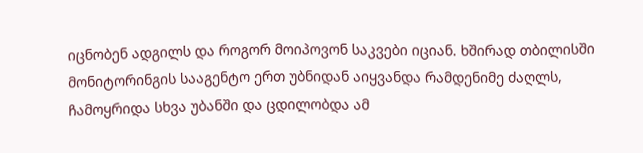იცნობენ ადგილს და როგორ მოიპოვონ საკვები იციან. ხშირად თბილისში მონიტორინგის სააგენტო ერთ უბნიდან აიყვანდა რამდენიმე ძაღლს, ჩამოყრიდა სხვა უბანში და ცდილობდა ამ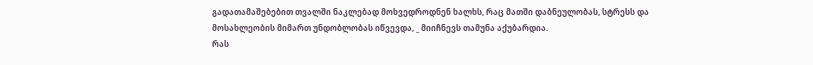გადათამაშებებით თვალში ნაკლებად მოხვედროდნენ ხალხს, რაც მათში დაბნეულობას, სტრესს და მოსახლეობის მიმართ უნდობლობას იწვევდა, _ მიიჩნევს თამუნა აქუბარდია.
რას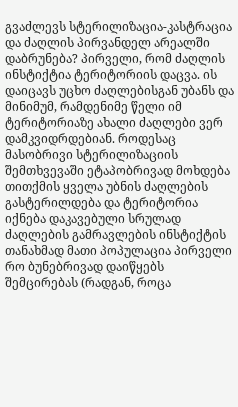გვაძლევს სტერილიზაცია-კასტრაცია და ძაღლის პირვანდელ არეალში დაბრუნება? პირველი, რომ ძაღლის ინსტიქტია ტერიტორიის დაცვა. ის დაიცავს უცხო ძაღლებისგან უბანს და მინიმუმ, რამდენიმე წელი იმ ტერიტორიაზე ახალი ძაღლები ვერ დამკვიდრდებიან. როდესაც მასობრივი სტერილიზაციის შემთხვევაში ეტაპობრივად მოხდება თითქმის ყველა უბნის ძაღლების გასტერილდება და ტერიტორია იქნება დაკავებული სრულად ძაღლების გამრავლების ინსტიქტის თანახმად მათი პოპულაცია პირველი რო ბუნებრივად დაიწყებს შემცირებას (რადგან, როცა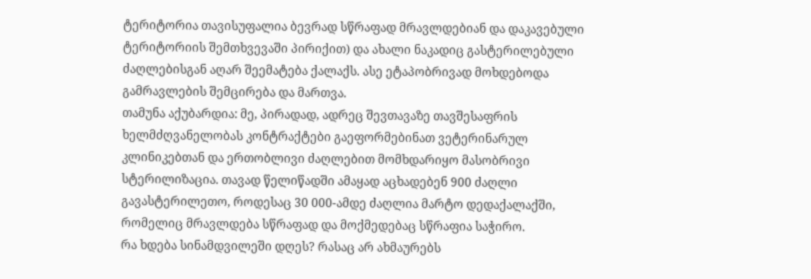ტერიტორია თავისუფალია ბევრად სწრაფად მრავლდებიან და დაკავებული ტერიტორიის შემთხვევაში პირიქით) და ახალი ნაკადიც გასტერილებული ძაღლებისგან აღარ შეემატება ქალაქს. ასე ეტაპობრივად მოხდებოდა გამრავლების შემცირება და მართვა.
თამუნა აქუბარდია: მე, პირადად, ადრეც შევთავაზე თავშესაფრის ხელმძღვანელობას კონტრაქტები გაეფორმებინათ ვეტერინარულ კლინიკებთან და ერთობლივი ძაღლებით მომხდარიყო მასობრივი სტერილიზაცია. თავად წელიწადში ამაყად აცხადებენ 900 ძაღლი გავასტერილეთო, როდესაც 30 000-ამდე ძაღლია მარტო დედაქალაქში, რომელიც მრავლდება სწრაფად და მოქმედებაც სწრაფია საჭირო.
რა ხდება სინამდვილეში დღეს? რასაც არ ახმაურებს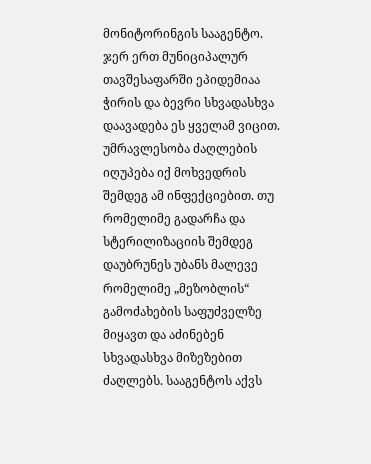მონიტორინგის სააგენტო. ჯერ ერთ მუნიციპალურ თავშესაფარში ეპიდემიაა ჭირის და ბევრი სხვადასხვა დაავადება ეს ყველამ ვიცით. უმრავლესობა ძაღლების იღუპება იქ მოხვედრის შემდეგ ამ ინფექციებით. თუ რომელიმე გადარჩა და სტერილიზაციის შემდეგ დაუბრუნეს უბანს მალევე რომელიმე „მეზობლის“ გამოძახების საფუძველზე მიყავთ და აძინებენ სხვადასხვა მიზეზებით ძაღლებს. სააგენტოს აქვს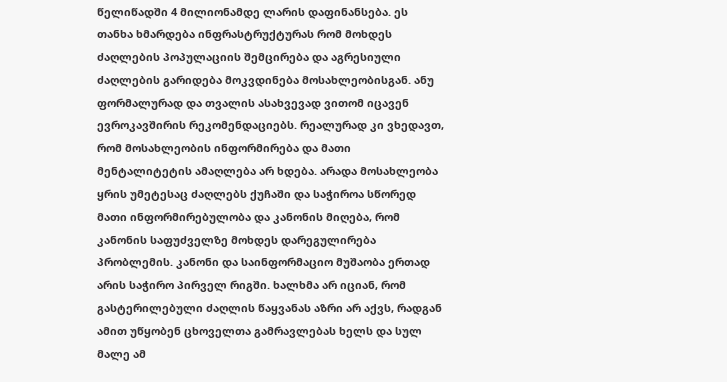წელიწადში 4 მილიონამდე ლარის დაფინანსება. ეს თანხა ხმარდება ინფრასტრუქტურას რომ მოხდეს ძაღლების პოპულაციის შემცირება და აგრესიული ძაღლების გარიდება მოკვდინება მოსახლეობისგან. ანუ ფორმალურად და თვალის ასახვევად ვითომ იცავენ ევროკავშირის რეკომენდაციებს. რეალურად კი ვხედავთ, რომ მოსახლეობის ინფორმირება და მათი მენტალიტეტის ამაღლება არ ხდება. არადა მოსახლეობა ყრის უმეტესაც ძაღლებს ქუჩაში და საჭიროა სწორედ მათი ინფორმირებულობა და კანონის მიღება, რომ კანონის საფუძველზე მოხდეს დარეგულირება პრობლემის. კანონი და საინფორმაციო მუშაობა ერთად არის საჭირო პირველ რიგში. ხალხმა არ იციან, რომ გასტერილებული ძაღლის წაყვანას აზრი არ აქვს, რადგან ამით უწყობენ ცხოველთა გამრავლებას ხელს და სულ მალე ამ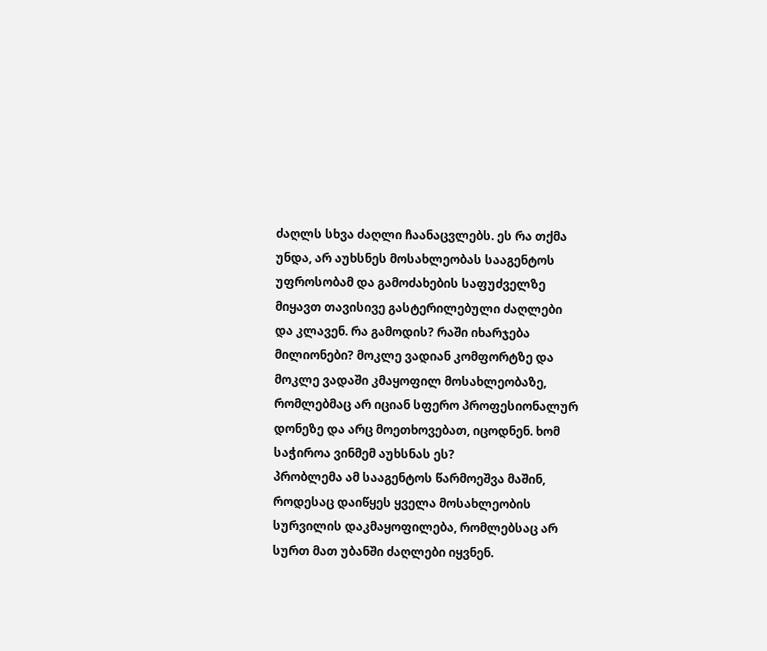ძაღლს სხვა ძაღლი ჩაანაცვლებს. ეს რა თქმა უნდა, არ აუხსნეს მოსახლეობას სააგენტოს უფროსობამ და გამოძახების საფუძველზე მიყავთ თავისივე გასტერილებული ძაღლები და კლავენ. რა გამოდის? რაში იხარჯება მილიონები? მოკლე ვადიან კომფორტზე და მოკლე ვადაში კმაყოფილ მოსახლეობაზე, რომლებმაც არ იციან სფერო პროფესიონალურ დონეზე და არც მოეთხოვებათ, იცოდნენ. ხომ საჭიროა ვინმემ აუხსნას ეს?
პრობლემა ამ სააგენტოს წარმოეშვა მაშინ, როდესაც დაიწყეს ყველა მოსახლეობის სურვილის დაკმაყოფილება, რომლებსაც არ სურთ მათ უბანში ძაღლები იყვნენ.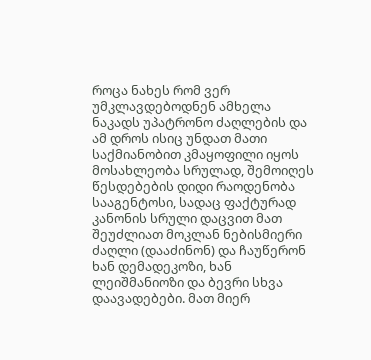როცა ნახეს რომ ვერ უმკლავდებოდნენ ამხელა ნაკადს უპატრონო ძაღლების და ამ დროს ისიც უნდათ მათი საქმიანობით კმაყოფილი იყოს მოსახლეობა სრულად, შემოიღეს წესდებების დიდი რაოდენობა სააგენტოსი, სადაც ფაქტურად კანონის სრული დაცვით მათ შეუძლიათ მოკლან ნებისმიერი ძაღლი (დააძინონ) და ჩაუწერონ ხან დემადეკოზი, ხან ლეიშმანიოზი და ბევრი სხვა დაავადებები. მათ მიერ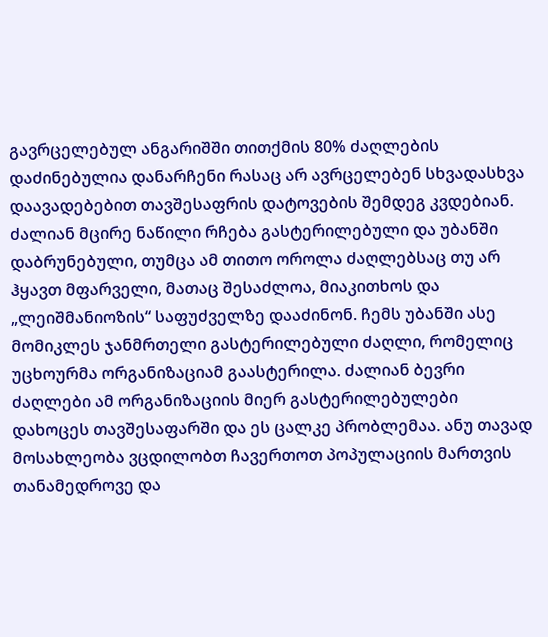გავრცელებულ ანგარიშში თითქმის 80% ძაღლების დაძინებულია დანარჩენი რასაც არ ავრცელებენ სხვადასხვა დაავადებებით თავშესაფრის დატოვების შემდეგ კვდებიან. ძალიან მცირე ნაწილი რჩება გასტერილებული და უბანში დაბრუნებული, თუმცა ამ თითო ოროლა ძაღლებსაც თუ არ ჰყავთ მფარველი, მათაც შესაძლოა, მიაკითხოს და „ლეიშმანიოზის“ საფუძველზე დააძინონ. ჩემს უბანში ასე მომიკლეს ჯანმრთელი გასტერილებული ძაღლი, რომელიც უცხოურმა ორგანიზაციამ გაასტერილა. ძალიან ბევრი ძაღლები ამ ორგანიზაციის მიერ გასტერილებულები დახოცეს თავშესაფარში და ეს ცალკე პრობლემაა. ანუ თავად მოსახლეობა ვცდილობთ ჩავერთოთ პოპულაციის მართვის თანამედროვე და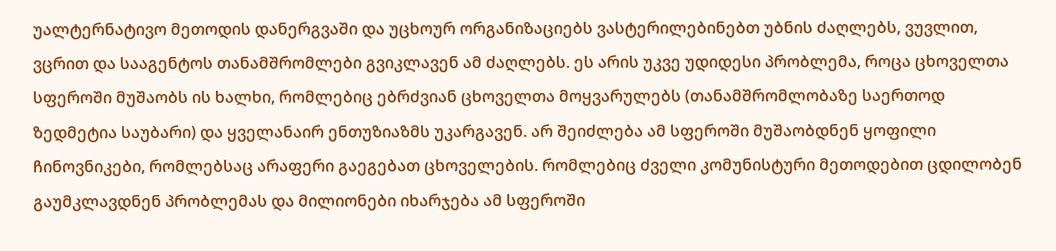უალტერნატივო მეთოდის დანერგვაში და უცხოურ ორგანიზაციებს ვასტერილებინებთ უბნის ძაღლებს, ვუვლით, ვცრით და სააგენტოს თანამშრომლები გვიკლავენ ამ ძაღლებს. ეს არის უკვე უდიდესი პრობლემა, როცა ცხოველთა სფეროში მუშაობს ის ხალხი, რომლებიც ებრძვიან ცხოველთა მოყვარულებს (თანამშრომლობაზე საერთოდ ზედმეტია საუბარი) და ყველანაირ ენთუზიაზმს უკარგავენ. არ შეიძლება ამ სფეროში მუშაობდნენ ყოფილი ჩინოვნიკები, რომლებსაც არაფერი გაეგებათ ცხოველების. რომლებიც ძველი კომუნისტური მეთოდებით ცდილობენ გაუმკლავდნენ პრობლემას და მილიონები იხარჯება ამ სფეროში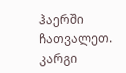ჰაერში ჩათვალეთ. კარგი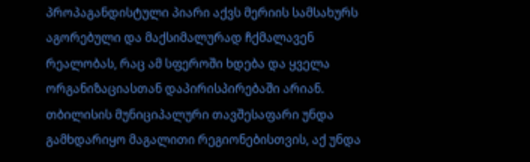პროპაგანდისტული პიარი აქვს მერიის სამსახურს აგორებული და მაქსიმალურად ჩქმალავენ რეალობას, რაც ამ სფეროში ხდება და ყველა ორგანიზაციასთან დაპირისპირებაში არიან. თბილისის მუნიციპალური თავშესაფარი უნდა გამხდარიყო მაგალითი რეგიონებისთვის, აქ უნდა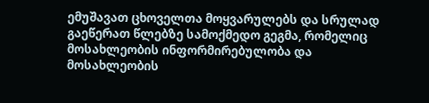ემუშავათ ცხოველთა მოყვარულებს და სრულად გაეწერათ წლებზე სამოქმედო გეგმა, რომელიც მოსახლეობის ინფორმირებულობა და მოსახლეობის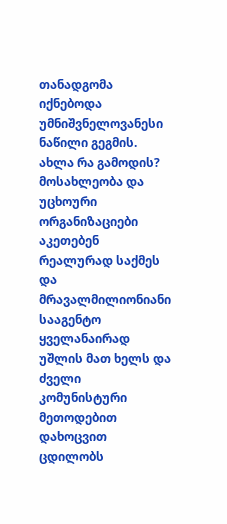თანადგომა იქნებოდა უმნიშვნელოვანესი ნაწილი გეგმის. ახლა რა გამოდის? მოსახლეობა და უცხოური ორგანიზაციები აკეთებენ რეალურად საქმეს და მრავალმილიონიანი სააგენტო ყველანაირად უშლის მათ ხელს და ძველი კომუნისტური მეთოდებით დახოცვით ცდილობს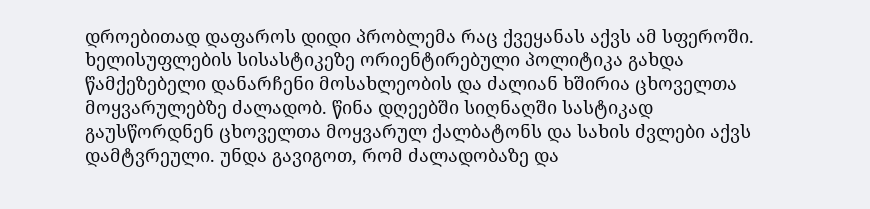დროებითად დაფაროს დიდი პრობლემა რაც ქვეყანას აქვს ამ სფეროში. ხელისუფლების სისასტიკეზე ორიენტირებული პოლიტიკა გახდა წამქეზებელი დანარჩენი მოსახლეობის და ძალიან ხშირია ცხოველთა მოყვარულებზე ძალადობ. წინა დღეებში სიღნაღში სასტიკად გაუსწორდნენ ცხოველთა მოყვარულ ქალბატონს და სახის ძვლები აქვს დამტვრეული. უნდა გავიგოთ, რომ ძალადობაზე და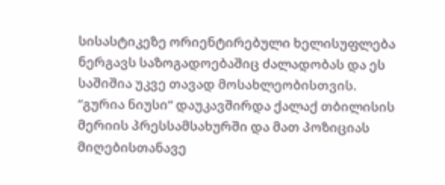სისასტიკეზე ორიენტირებული ხელისუფლება ნერგავს საზოგადოებაშიც ძალადობას და ეს საშიშია უკვე თავად მოსახლეობისთვის.
“გურია ნიუსი“ დაუკავშირდა ქალაქ თბილისის მერიის პრესსამსახურში და მათ პოზიციას მიღებისთანავე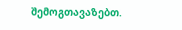შემოგთავაზებთ.